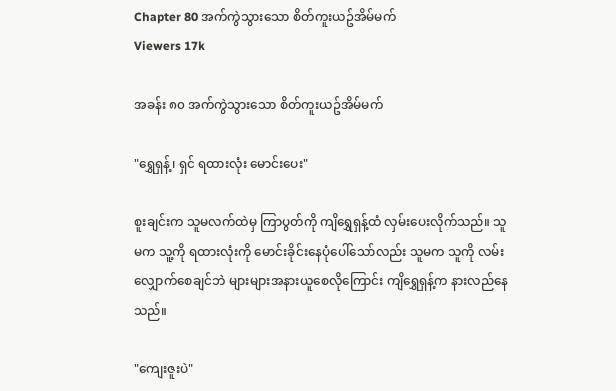Chapter 80 အက်ကွဲသွားသော စိတ်ကူးယဥ်အိမ်မက်
Viewers 17k

အခန်း ၈၀ အက်ကွဲသွားသော စိတ်ကူးယဥ်အိမ်မက်

"ရွှေရှန့်၊ ရှင် ရထားလုံး မောင်းပေး"

စူးချင်းက သူမလက်ထဲမှ ကြာပွတ်ကို ကျိရွှေရှန့်ထံ လှမ်းပေးလိုက်သည်။ သူမက သူ့ကို ရထားလုံးကို မောင်းခိုင်းနေပုံပေါ်သော်လည်း သူမက သူကို လမ်းလျှောက်စေချင်ဘဲ များများအနားယူစေလိုကြောင်း ကျိရွှေရှန့်က နားလည်နေသည်။

"ကျေးဇူးပဲ"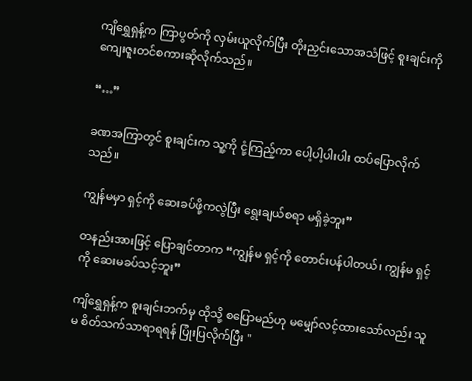ကျိရွှေရှန့်က ကြာပွတ်ကို လှမ်းယူလိုက်ပြီး တိုးညှင်းသောအသံဖြင့် စူးချင်းကို ကျေးဇူးတင်စကားဆိုလိုက်သည်။

“…”

ခဏအကြာတွင် စူးချင်းက သူ့ကို ငုံ့ကြည့်ကာ ပေါ့ပါ့ပါးပါး ထပ်ပြောလိုက်သည်။

ကျွန်မမှာ ရှင့်ကို ဆေးခပ်ဖို့ကလွဲပြီး ရွေးချယ်စရာ မရှိခဲ့ဘူး”

တနည်းအားဖြင့် ပြောချင်တာက “ကျွန်မ ရှင့်ကို တောင်းပန်ပါတယ်၊ ကျွန်မ ရှင့်ကို ဆေးမခပ်သင့်ဘူး”

ကျိရွှေရှန့်က စူးချင်းဘက်မှ ထိုသို့ စပြောမည်ဟု မမျှော်လင့်ထားသော်လည်း သူမ စိတ်သက်သာရာရရန် ပြုံးပြလိုက်ပြီး "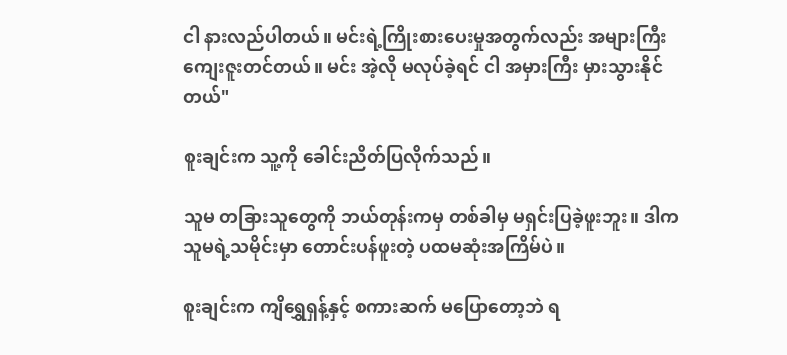ငါ နားလည်ပါတယ်။ မင်းရဲ့ကြိုးစားပေးမှုအတွက်လည်း အများကြီး ကျေးဇူးတင်တယ်။ မင်း အဲ့လို မလုပ်ခဲ့ရင် ငါ အမှားကြီး မှားသွားနိုင်တယ်"

စူးချင်းက သူ့ကို ခေါင်းညိတ်ပြလိုက်သည်။

သူမ တခြားသူတွေကို ဘယ်တုန်းကမှ တစ်ခါမှ မရှင်းပြခဲ့ဖူးဘူး။ ဒါက သူမရဲ့သမိုင်းမှာ တောင်းပန်ဖူးတဲ့ ပထမဆုံးအကြိမ်ပဲ။

စူးချင်းက ကျိရွှေရှန့်နှင့် စကားဆက် မပြောတော့ဘဲ ရ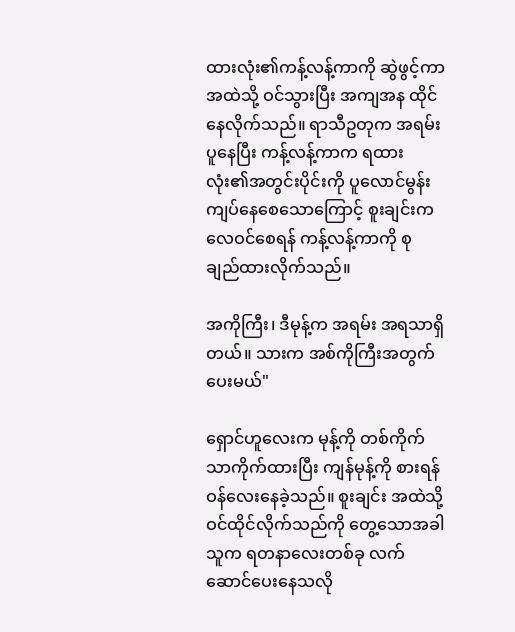ထားလုံး၏ကန့်လန့်ကာကို ဆွဲဖွင့်ကာ အထဲသို့ ဝင်သွားပြီး အကျအန ထိုင်နေလိုက်သည်။ ရာသီဥတုက အရမ်းပူနေပြီး ကန့်လန့်ကာက ရထားလုံး၏အတွင်းပိုင်းကို ပူလောင်မွန်းကျပ်နေစေသောကြောင့် စူးချင်းက လေဝင်စေရန် ကန့်လန့်ကာကို စုချည်ထားလိုက်သည်။

အကိုကြီး၊ ဒီမုန့်က အရမ်း အရသာရှိတယ်။ သားက အစ်ကိုကြီးအတွက် ပေးမယ်"

ရှောင်ဟူလေးက မုန့်ကို တစ်ကိုက်သာကိုက်ထားပြီး ကျန်မုန့်ကို စားရန် ဝန်လေးနေခဲ့သည်။ စူးချင်း အထဲသို့ ဝင်ထိုင်လိုက်သည်ကို တွေ့သောအခါ သူက ရတနာလေးတစ်ခု လက်ဆောင်ပေးနေသလို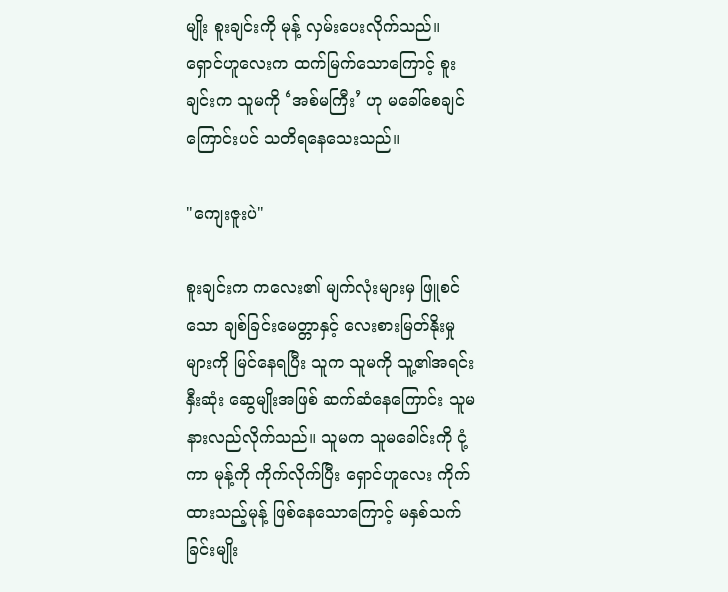မျိုး စူးချင်းကို မုန့် လှမ်းပေးလိုက်သည်။ ရှောင်ဟူလေးက ထက်မြက်သောကြောင့် စူးချင်းက သူမကို ‘အစ်မကြီး’ ဟု မခေါ်စေချင်ကြောင်းပင် သတိရနေသေးသည်။

"ကျေးဇူးပဲ"

စူးချင်းက ကလေး၏ မျက်လုံးများမှ ဖြူစင်သော ချစ်ခြင်းမေတ္တာနှင့် လေးစားမြတ်နိုးမှုများကို မြင်နေရပြီး သူက သူမကို သူ့၏အရင်းနှီးဆုံး ဆွေမျိုးအဖြစ် ဆက်ဆံနေကြောင်း သူမ နားလည်လိုက်သည်။ သူမက သူမခေါင်းကို ငုံ့ကာ မုန့်ကို ကိုက်လိုက်ပြီး ရှောင်ဟူလေး ကိုက်ထားသည့်မုန့် ဖြစ်နေသောကြောင့် မနှစ်သက်ခြင်းမျိုး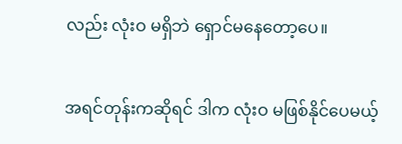လည်း လုံးဝ မရှိဘဲ ရှောင်မနေတော့ပေ။

အရင်တုန်းကဆိုရင် ဒါက လုံးဝ မဖြစ်နိုင်ပေမယ့်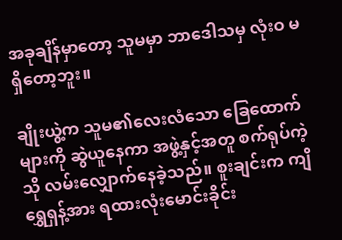အခုချိန်မှာတော့ သူမမှာ ဘာဒေါသမှ လုံးဝ မရှိတော့ဘူး။

ချိုးယွဲ့က သူမ၏လေးလံသော ခြေထောက်များကို ဆွဲယူနေကာ အဖွဲ့နှင့်အတူ စက်ရုပ်ကဲ့သို လမ်းလျှောက်နေခဲ့သည်။ စူးချင်းက ကျိရွှေရှန့်အား ရထားလုံးမောင်းခိုင်း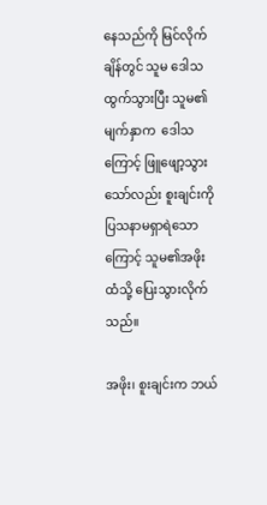နေသည်ကို မြင်လိုက်ချိန်တွင် သူမ ဒေါသ ထွက်သွားပြီး သူမ၏မျက်နှာက  ဒေါသကြောင့် ဖြူဖျော့သွားသော်လည်း စူးချင်းကို ပြသနာမရှာရဲသောကြောင့် သူမ၏အဖိုးထံသို့ ပြေးသွားလိုက်သည်။

အဖိုး၊ စူးချင်းက ဘယ်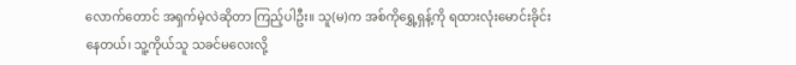လောက်တောင် အရှက်မဲ့လဲဆိုတာ ကြည့်ပါဦး။ သူ(မ)က အစ်ကိုရွှေ့ရှန့်ကို ရထားလုံးမောင်းခိုင်းနေတယ်၊ သူ့ကိုယ်သူ သခင်မလေးလို့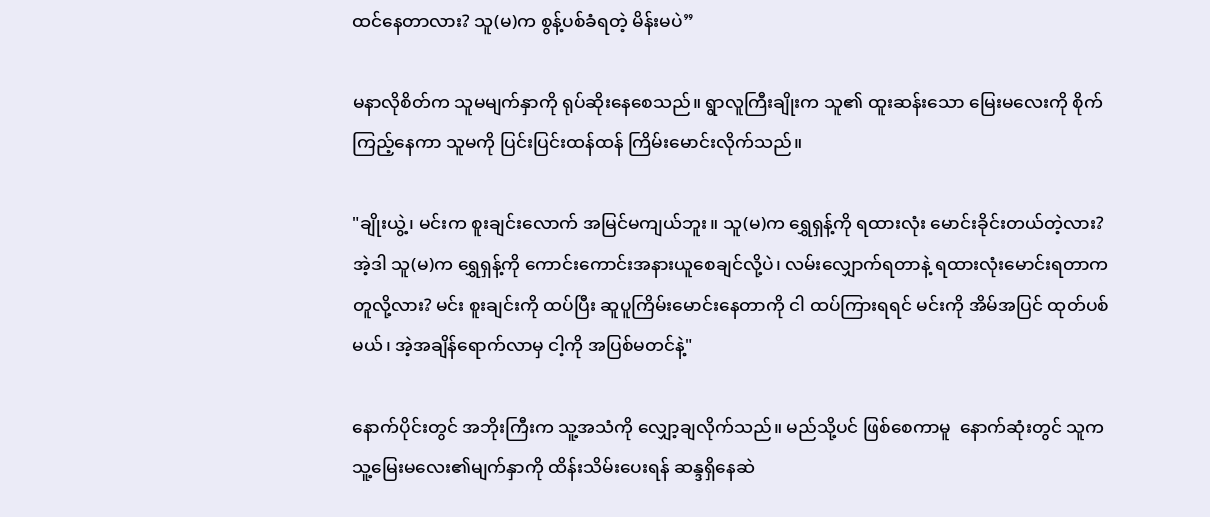ထင်နေတာလား? သူ(မ)က စွန့်ပစ်ခံရတဲ့ မိန်းမပဲ”

မနာလိုစိတ်က သူမမျက်နှာကို ရုပ်ဆိုးနေစေသည်။ ရွာလူကြီးချိုးက သူ၏ ထူးဆန်းသော မြေးမလေးကို စိုက်ကြည့်နေကာ သူမကို ပြင်းပြင်းထန်ထန် ကြိမ်းမောင်းလိုက်သည်။

"ချိုးယွဲ့၊ မင်းက စူးချင်းလောက် အမြင်မကျယ်ဘူး။ သူ(မ)က ရွှေရှန့်ကို ရထားလုံး မောင်းခိုင်းတယ်တဲ့လား? အဲ့ဒါ သူ(မ)က ရွှေရှန့်ကို ကောင်းကောင်းအနားယူစေချင်လို့ပဲ၊ လမ်းလျှောက်ရတာနဲ့ ရထားလုံးမောင်းရတာက တူလို့လား? မင်း စူးချင်းကို ထပ်ပြီး ဆူပူကြိမ်းမောင်းနေတာကို ငါ ထပ်ကြားရရင် မင်းကို အိမ်အပြင် ထုတ်ပစ်မယ်၊ အဲ့အချိန်ရောက်လာမှ ငါ့ကို အပြစ်မတင်နဲ့"

နောက်ပိုင်းတွင် အဘိုးကြီးက သူ့အသံကို လျှော့ချလိုက်သည်။ မည်သို့ပင် ဖြစ်စေကာမူ  နောက်ဆုံးတွင် သူက သူ့မြေးမလေး၏မျက်နှာကို ထိန်းသိမ်းပေးရန် ဆန္ဒရှိနေဆဲ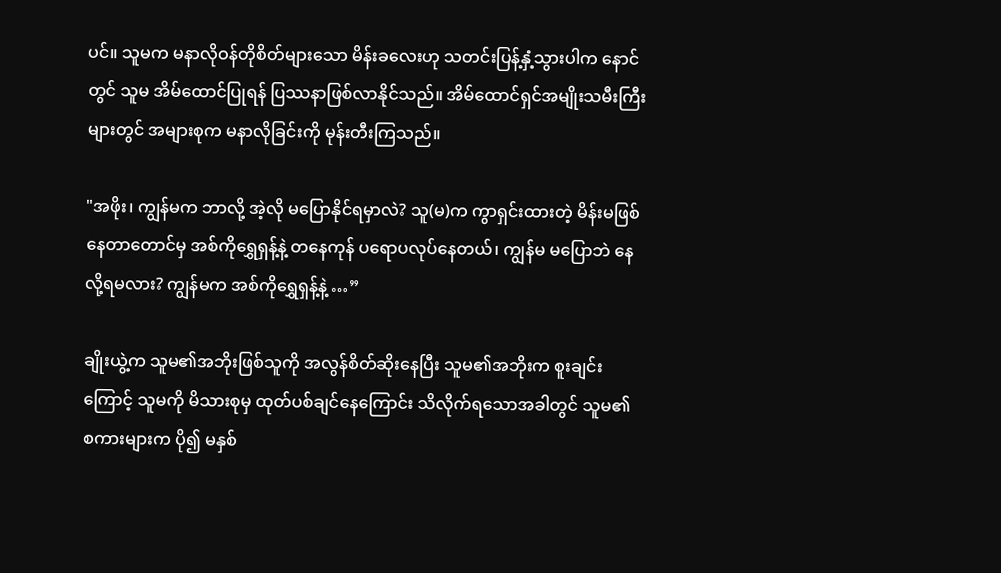ပင်။ သူမက မနာလိုဝန်တိုစိတ်များသော မိန်းခလေးဟု သတင်းပြန့်နှံ့သွားပါက နောင်တွင် သူမ အိမ်ထောင်ပြုရန် ပြဿနာဖြစ်လာနိုင်သည်။ အိမ်ထောင်ရှင်အမျိုးသမီးကြီးများတွင် အများစုက မနာလိုခြင်းကို မုန်းတီးကြသည်။

"အဖိုး၊ ကျွန်မက ဘာလို့ အဲ့လို မပြောနိုင်ရမှာလဲ? သူ(မ)က ကွာရှင်းထားတဲ့ မိန်းမဖြစ်နေတာတောင်မှ အစ်ကိုရွှေရှန့်နဲ့ တနေကုန် ပရောပလုပ်နေတယ်၊ ကျွန်မ မပြောဘဲ နေလို့ရမလား? ကျွန်မက အစ်ကိုရွှေရှန့်နဲ့ …”

ချိုးယွဲ့က သူမ၏အဘိုးဖြစ်သူကို အလွန်စိတ်ဆိုးနေပြီး သူမ၏အဘိုးက စူးချင်းကြောင့် သူမကို မိသားစုမှ ထုတ်ပစ်ချင်နေကြောင်း သိလိုက်ရသောအခါတွင် သူမ၏ စကားများက ပို၍ မနှစ်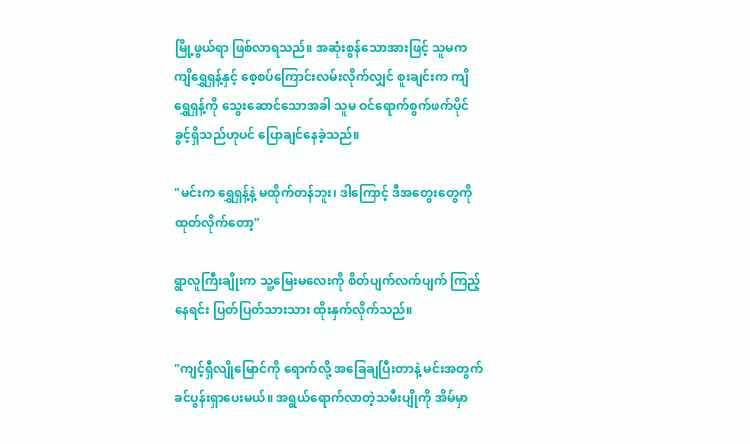မြို့ဖွယ်ရာ ဖြစ်လာရသည်။ အဆုံးစွန်သောအားဖြင့် သူမက ကျိရွှေရှန့်နှင့် စေ့စပ်ကြောင်းလမ်းလိုက်လျှင် စူးချင်းက ကျိရွှေရှန့်ကို သွေးဆောင်သောအခါ သူမ ဝင်ရောက်စွက်ဖက်ပိုင်ခွင့်ရှိသည်ဟုပင် ပြောချင်နေခဲ့သည်။

"မင်းက ရွှေရှန့်နဲ့ မထိုက်တန်ဘူး၊ ဒါကြောင့် ဒီအတွေးတွေကို ထုတ်လိုက်တော့"

ရွာလူကြီးချိုးက သူ့မြေးမလေးကို စိတ်ပျက်လက်ပျက် ကြည့်နေရင်း ပြတ်ပြတ်သားသား ထိုးနှက်လိုက်သည်။

"ကျင့်ရှီလျိုမြောင်ကို ရောက်လို့ အခြေချပြီးတာနဲ့ မင်းအတွက် ခင်ပွန်းရှာပေးမယ်။ အရွယ်ရောက်လာတဲ့သမီးပျိုကို အိမ်မှာ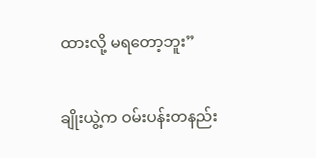ထားလို့ မရတော့ဘူး”

ချိုးယွဲ့က ဝမ်းပန်းတနည်း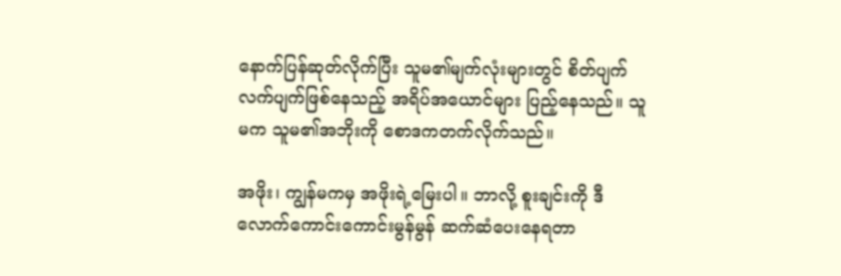နောက်ပြန်ဆုတ်လိုက်ပြီး သူမ၏မျက်လုံးများတွင် စိတ်ပျက်လက်ပျက်ဖြစ်နေသည့် အရိပ်အယောင်များ ပြည့်နေသည်။ သူမက သူမ၏အဘိုးကို စောဒကတက်လိုက်သည်။

အဖိုး၊ ကျွန်မကမှ အဖိုးရဲ့မြေးပါ။ ဘာလို့ စူးချင်းကို ဒီလောက်ကောင်းကောင်းမွန်မွန် ဆက်ဆံပေးနေရတာ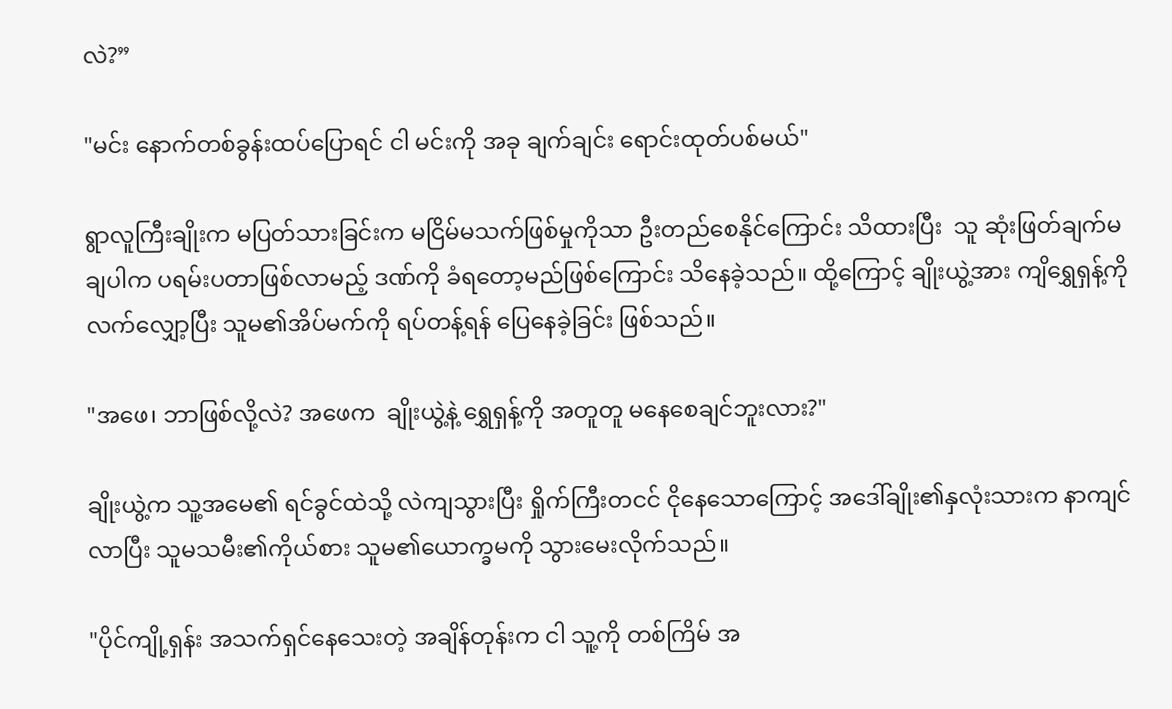လဲ?”

"မင်း နောက်တစ်ခွန်းထပ်ပြောရင် ငါ မင်းကို အခု ချက်ချင်း ရောင်းထုတ်ပစ်မယ်"

ရွာလူကြီးချိုးက မပြတ်သားခြင်းက မငြိမ်မသက်ဖြစ်မှုကိုသာ ဦးတည်စေနိုင်ကြောင်း သိထားပြီး  သူ ဆုံးဖြတ်ချက်မချပါက ပရမ်းပတာဖြစ်လာမည့် ဒဏ်ကို ခံရတော့မည်ဖြစ်ကြောင်း သိနေခဲ့သည်။ ထို့ကြောင့် ချိုးယွဲ့အား ကျိရွှေရှန့်ကို လက်လျှော့ပြီး သူမ၏အိပ်မက်ကို ရပ်တန့်ရန် ပြေနေခဲ့ခြင်း ဖြစ်သည်။

"အဖေ၊ ဘာဖြစ်လို့လဲ? အဖေက  ချိုးယွဲ့နဲ့ ရွှေရှန့်ကို အတူတူ မနေစေချင်ဘူးလား?"

ချိုးယွဲ့က သူ့အမေ၏ ရင်ခွင်ထဲသို့ လဲကျသွားပြီး ရှိုက်ကြီးတငင် ငိုနေသောကြောင့် အဒေါ်ချိုး၏နှလုံးသားက နာကျင်လာပြီး သူမသမီး၏ကိုယ်စား သူမ၏ယောက္ခမကို သွားမေးလိုက်သည်။

"ပိုင်ကျို့ရှန်း အသက်ရှင်နေသေးတဲ့ အချိန်တုန်းက ငါ သူ့ကို တစ်ကြိမ် အ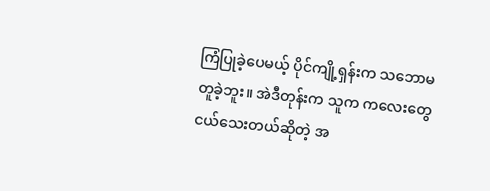ကြံပြုခဲ့ပေမယ့် ပိုင်ကျို့ရှန်းက သဘောမတူခဲ့ဘူး။ အဲဒီတုန်းက သူက ကလေးတွေ ငယ်သေးတယ်ဆိုတဲ့ အ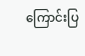ကြောင်းပြ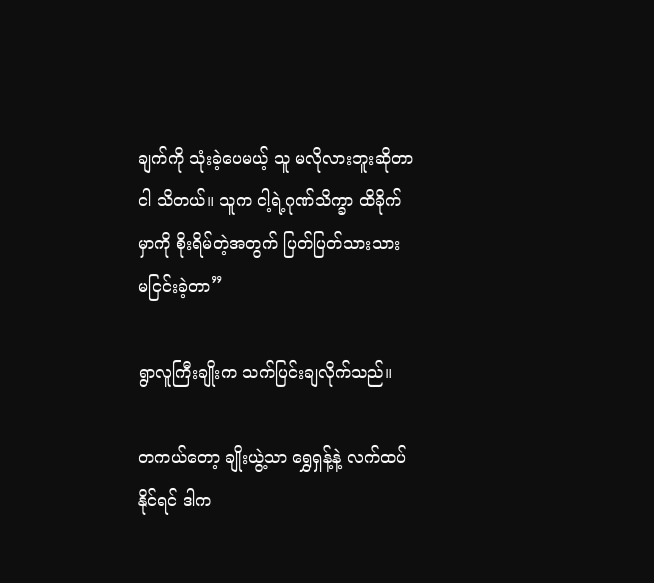ချက်ကို သုံးခဲ့ပေမယ့် သူ မလိုလားဘူးဆိုတာ ငါ သိတယ်။ သူက ငါ့ရဲ့ဂုဏ်သိက္ခာ ထိခိုက်မှာကို စိုးရိမ်တဲ့အတွက် ပြတ်ပြတ်သားသား မငြင်းခဲ့တာ”

ရွာလူကြီးချိုးက သက်ပြင်းချလိုက်သည်။

တကယ်တော့ ချိုးယွဲ့သာ ရွှေရှန့်နဲ့ လက်ထပ်နိုင်ရင် ဒါက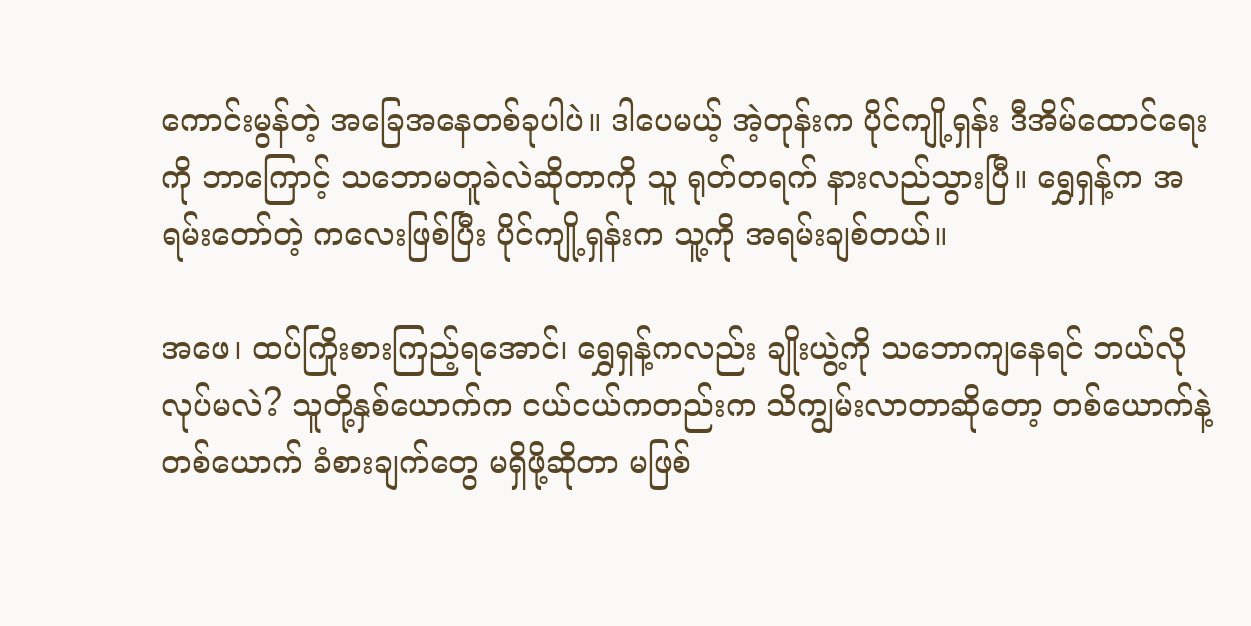ကောင်းမွန်တဲ့ အခြေအနေတစ်ခုပါပဲ။ ဒါပေမယ့် အဲ့တုန်းက ပိုင်ကျို့ရှန်း ဒီအိမ်ထောင်ရေးကို ဘာကြောင့် သဘောမတူခဲလဲဆိုတာကို သူ ရုတ်တရက် နားလည်သွားပြီ။ ရွှေရှန့်က အရမ်းတော်တဲ့ ကလေးဖြစ်ပြီး ပိုင်ကျို့ရှန်းက သူ့ကို အရမ်းချစ်တယ်။

အဖေ၊ ထပ်ကြိုးစားကြည့်ရအောင်၊ ရွှေရှန့်ကလည်း ချိုးယွဲ့ကို သဘောကျနေရင် ဘယ်လိုလုပ်မလဲ? သူတို့နှစ်ယောက်က ငယ်ငယ်ကတည်းက သိကျွမ်းလာတာဆိုတော့ တစ်ယောက်နဲ့ တစ်ယောက် ခံစားချက်တွေ မရှိဖို့ဆိုတာ မဖြစ်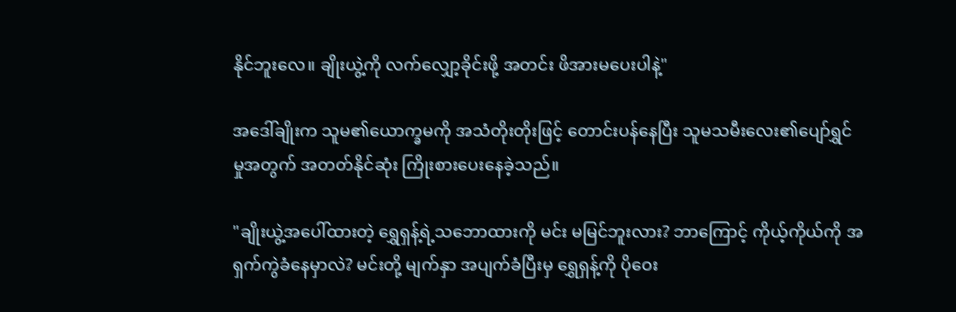နိုင်ဘူးလေ။ ချိုးယွဲ့ကို လက်လျှော့ခိုင်းဖို့ အတင်း ဖိအားမပေးပါနဲ့"

အဒေါ်ချိုးက သူမ၏ယောက္ခမကို အသံတိုးတိုးဖြင့် တောင်းပန်နေပြီး သူမသမီးလေး၏ပျော်ရွှင်မှုအတွက် အတတ်နိုင်ဆုံး ကြိုးစားပေးနေခဲ့သည်။

"ချိုးယွဲ့အပေါ်ထားတဲ့ ရွှေရှန့်ရဲ့သဘောထားကို မင်း မမြင်ဘူးလား? ဘာကြောင့် ကိုယ့်ကိုယ်ကို အရှက်ကွဲခံနေမှာလဲ? မင်းတို့ မျက်နှာ အပျက်ခံပြီးမှ ရွှေရှန့်ကို ပိုဝေး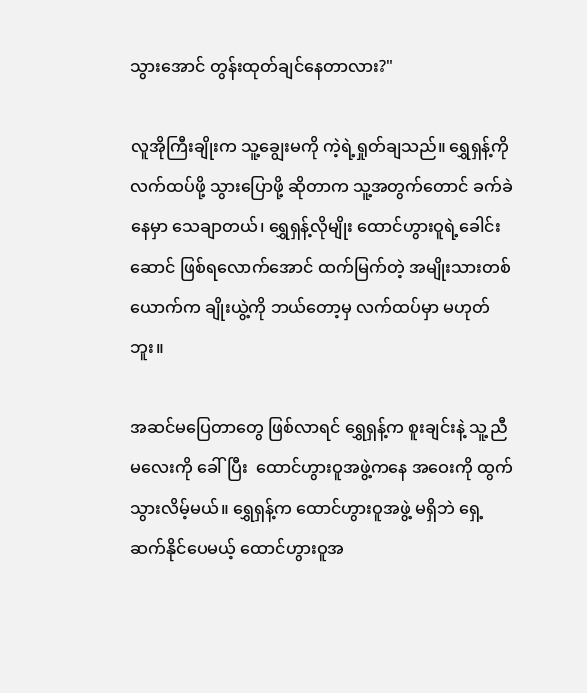သွားအောင် တွန်းထုတ်ချင်နေတာလား?"

လူအိုကြီးချိုးက သူ့ချွေးမကို ကဲ့ရဲ့ရှုတ်ချသည်။ ရွှေရှန့်ကို လက်ထပ်ဖို့ သွားပြောဖို့ ဆိုတာက သူ့အတွက်တောင် ခက်ခဲနေမှာ သေချာတယ်၊ ရွှေရှန့်လိုမျိုး ထောင်ဟွားဝူရဲ့ခေါင်းဆောင် ဖြစ်ရလောက်အောင် ထက်မြက်တဲ့ အမျိုးသားတစ်ယောက်က ချိုးယွဲ့ကို ဘယ်တော့မှ လက်ထပ်မှာ မဟုတ်ဘူး။

အဆင်မပြေတာတွေ ဖြစ်လာရင် ရွှေရှန့်က စူးချင်းနဲ့ သူ့ညီမလေးကို ခေါ်ပြီး  ထောင်ဟွားဝူအဖွဲ့ကနေ အဝေးကို ထွက်သွားလိမ့်မယ်။ ရွှေရှန့်က ထောင်ဟွားဝူအဖွဲ့ မရှိဘဲ ရှေ့ဆက်နိုင်ပေမယ့် ထောင်ဟွားဝူအ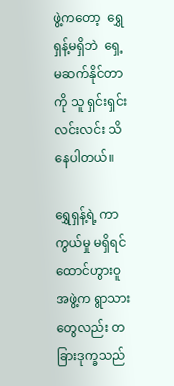ဖွဲ့ကတော့  ရွှေရှန့်မရှိဘဲ  ရှေ့မဆက်နိုင်တာကို သူ ရှင်းရှင်းလင်းလင်း သိနေပါတယ်။

ရွှေရှန့်ရဲ့ ကာကွယ်မှု မရှိရင် ထောင်ဟွားဝူအဖွဲ့က ရွာသားတွေလည်း တခြားဒုက္ခသည်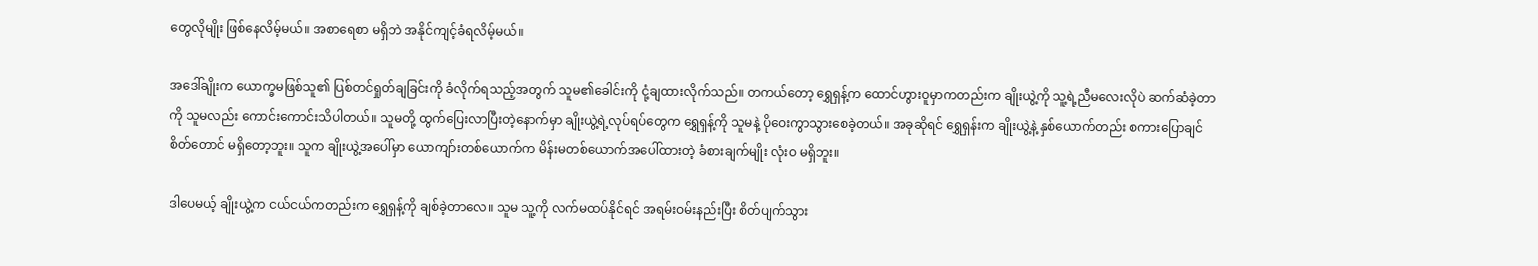တွေလိုမျိုး ဖြစ်နေလိမ့်မယ်။ အစာရေစာ မရှိဘဲ အနိုင်ကျင့်ခံရလိမ့်မယ်။

အဒေါ်ချိုးက ယောက္ခမဖြစ်သူ၏ ပြစ်တင်ရှုတ်ချခြင်းကို ခံလိုက်ရသည့်အတွက် သူမ၏ခေါင်းကို ငုံ့ချထားလိုက်သည်။ တကယ်တော့ ရွှေရှန့်က ထောင်ဟွားဝူမှာကတည်းက ချိုးယွဲ့ကို သူ့ရဲ့ညီမလေးလိုပဲ ဆက်ဆံခဲ့တာကို သူမလည်း ကောင်းကောင်းသိပါတယ်။ သူမတို့ ထွက်ပြေးလာပြီးတဲ့နောက်မှာ ချိုးယွဲ့ရဲ့လုပ်ရပ်တွေက ရွှေရှန့်ကို သူမနဲ့ ပိုဝေးကွာသွားစေခဲ့တယ်။ အခုဆိုရင် ရွှေရှန်းက ချိုးယွဲ့နဲ့ နှစ်ယောက်တည်း စကားပြောချင်စိတ်တောင် မရှိတော့ဘူး။ သူက ချိုးယွဲ့အပေါ်မှာ ယောကျာ်းတစ်ယောက်က မိန်းမတစ်ယောက်အပေါ်ထားတဲ့ ခံစားချက်မျိုး လုံးဝ မရှိဘူး။

ဒါပေမယ့် ချိုးယွဲ့က ငယ်ငယ်ကတည်းက ရွှေရှန့်ကို ချစ်ခဲ့တာလေ။ သူမ သူ့ကို လက်မထပ်နိုင်ရင် အရမ်းဝမ်းနည်းပြီး စိတ်ပျက်သွား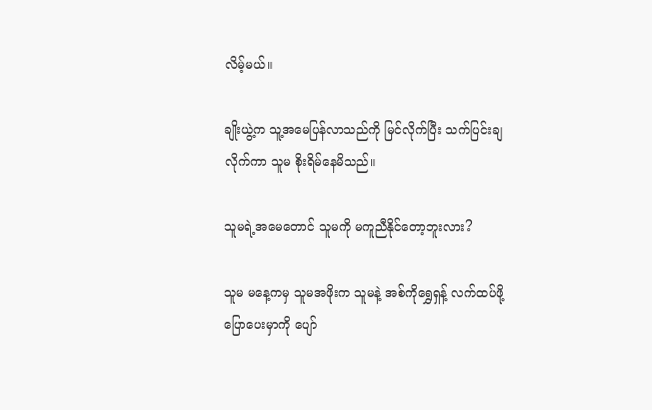လိမ့်မယ်။

ချိုးယွဲ့က သူ့အမေပြန်လာသည်ကို မြင်လိုက်ပြီး သက်ပြင်းချလိုက်ကာ သူမ စိုးရိမ်နေမိသည်။

သူမရဲ့အမေတောင် သူမကို မကူညီနိုင်တော့ဘူးလား?

သူမ မနေ့ကမှ သူမအဖိုးက သူမနဲ့ အစ်ကိုရွှေရှန့် လက်ထပ်ဖို့ ပြောပေးမှာကို ပျော်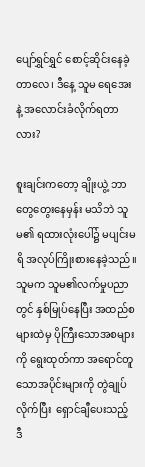ပျော်ရွှင်ရွှင် စောင့်ဆိုင်းနေခဲ့တာလေ၊ ဒီနေ့ သူမ ရေအေးနဲ့ အလောင်းခံလိုက်ရတာလား?

စူးချင်းကတော့ ချိုးယွဲ့ ဘာတွေတွေးနေမှန်း မသိဘဲ သူမ၏ ရထားလုံးပေါ်၌ မပျင်းမရိ အလုပ်ကြိုးစားနေခဲ့သည်။ သူမက သူမ၏လက်မှုပညာတွင် နှစ်မြုပ်နေပြီး အထည်စများထဲမှ ပိုကြီးသောအစများကို ရွေးထုတ်ကာ အ‌ရောင်တူသောအပိုင်းများကို တွဲချုပ်လိုက်ပြီး  ရှောင်ချီပေးသည့် ဒီ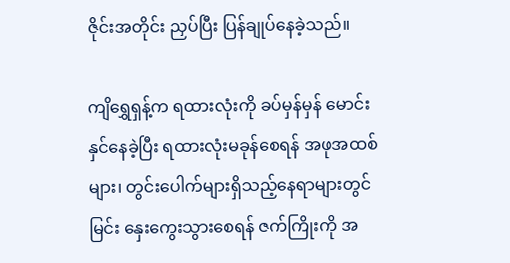ဇိုင်းအတိုင်း ညှပ်ပြီး ပြန်ချုပ်နေခဲ့သည်။

ကျိရွှေရှန့်က ရထားလုံးကို ခပ်မှန်မှန် မောင်းနှင်နေခဲ့ပြီး ရထားလုံးမခုန်စေရန် အဖုအထစ်များ၊ တွင်းပေါက်များရှိသည့်နေရာများတွင် မြင်း နှေးကွေးသွားစေရန် ဇက်ကြိုးကို အ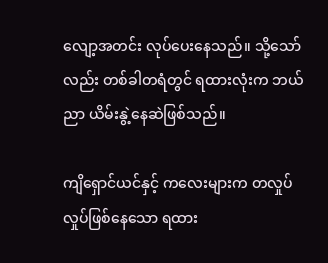လျော့အတင်း လုပ်ပေးနေသည်။ သို့သော်လည်း တစ်ခါတရံတွင် ရထားလုံးက ဘယ်ညာ ယိမ်းနွဲ့နေဆဲဖြစ်သည်။

ကျိရှောင်ယင်နှင့် ကလေးများက တလှုပ်လှုပ်ဖြစ်နေသော ရထား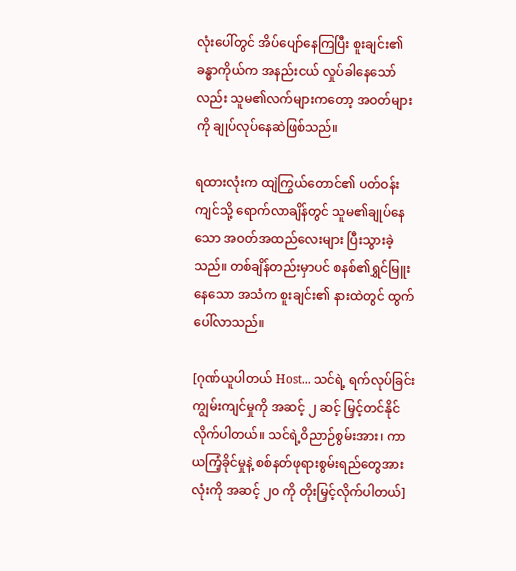လုံးပေါ်တွင် အိပ်ပျော်နေကြပြီး စူးချင်း၏ခန္ဓာကိုယ်က အနည်းငယ် လှုပ်ခါနေသော်လည်း သူမ၏လက်များကတော့ အဝတ်များကို ချုပ်လုပ်နေဆဲဖြစ်သည်။

ရထားလုံးက ထျဲကြွယ်တောင်၏ ပတ်ဝန်းကျင်သို့ ရောက်လာချိန်တွင် သူမ၏ချုပ်နေသော အဝတ်အထည်လေးများ ပြီးသွားခဲ့သည်။ တစ်ချိန်တည်းမှာပင် စနစ်၏ရွှင်မြူးနေသော အသံက စူးချင်း၏ နားထဲတွင် ထွက်ပေါ်လာသည်။

[ဂုဏ်ယူပါတယ် Host... သင်ရဲ့ ရက်လုပ်ခြင်းကျွမ်းကျင်မှုကို အဆင့် ၂ ဆင့် မြှင့်တင်နိုင်လိုက်ပါတယ်။ သင်ရဲ့ဝိညာဉ်စွမ်းအား၊ ကာယကြံ့ခိုင်မှုနဲ့ စစ်နတ်ဖုရားစွမ်းရည်တွေအားလုံးကို အဆင့် ၂၀ ကို တိုးမြှင့်လိုက်ပါတယ်]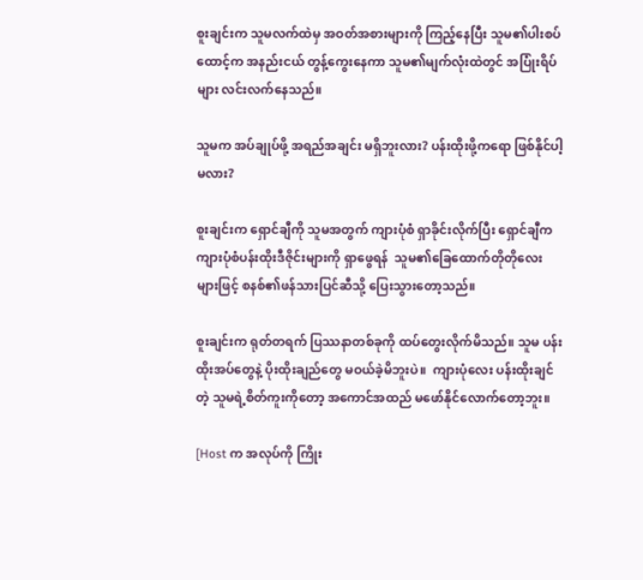စူးချင်းက သူမလက်ထဲမှ အဝတ်အစားများကို ကြည့်နေပြီး သူမ၏ပါးစပ်ထောင့်က အနည်းငယ် တွန့်ကွေးနေကာ သူမ၏မျက်လုံးထဲတွင် အပြုံးရိပ်များ လင်းလက်နေသည်။

သူမက အပ်ချုပ်ဖို့ အရည်အချင်း မရှိဘူးလား? ပန်းထိုးဖို့ကရော ဖြစ်နိုင်ပါ့မလား?

စူးချင်းက ရှောင်ချီကို သူမအတွက် ကျားပုံစံ ရှာခိုင်းလိုက်ပြီး ရှောင်ချီက ကျားပုံစံပန်းထိုးဒီဇိုင်းများကို ရှာဖွေရန်  သူမ၏ခြေထောက်တိုတိုလေးများဖြင့် စနစ်၏ဖန်သားပြင်ဆီသို့ ပြေးသွားတော့သည်။

စူးချင်းက ရုတ်တရက် ပြဿနာတစ်ခုကို ထပ်တွေးလိုက်မိသည်။ သူမ ပန်းထိုးအပ်တွေနဲ့ ပိုးထိုးချည်တွေ မဝယ်ခဲ့မိဘူးပဲ။  ကျားပုံလေး ပန်းထိုးချင်တဲ့ သူမရဲ့စိတ်ကူးကိုတော့ အကောင်အထည် မဖော်နိုင်လောက်တော့ဘူး။

[Host က အလုပ်ကို ကြိုး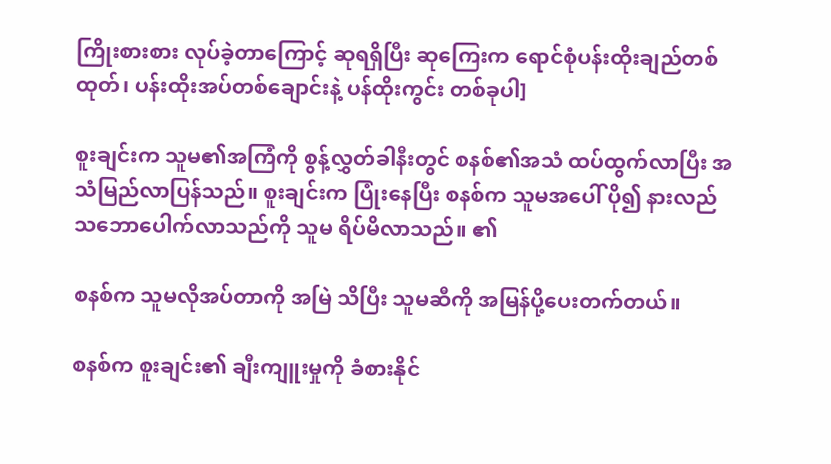ကြိုးစားစား လုပ်ခဲ့တာကြောင့် ဆုရရှိပြီး ဆုကြေးက ရောင်စုံပန်းထိုးချည်တစ်ထုတ်၊ ပန်းထိုးအပ်တစ်ချောင်းနဲ့ ပန်ထိုးကွင်း တစ်ခုပါ]

စူးချင်းက သူမ၏အကြံကို စွန့်လွှတ်ခါနီးတွင် စနစ်၏အသံ ထပ်ထွက်လာပြီး အသံမြည်လာပြန်သည်။ စူးချင်းက ပြုံးနေပြီး စနစ်က သူမအပေါ် ပို၍ နားလည်သဘောပေါက်လာသည်ကို သူမ ရိပ်မိလာသည်။ ၏

စနစ်က သူမလိုအပ်တာကို အမြဲ သိပြီး သူမဆီကို အမြန်ပို့ပေးတက်တယ်။

စနစ်က စူးချင်း၏ ချီးကျူးမှုကို ခံစားနိုင်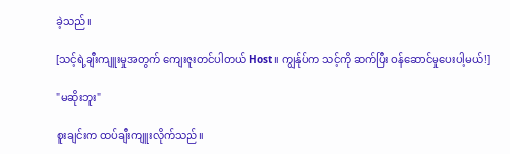ခဲ့သည်။

[သင့်ရဲ့ချီးကျူးမှုအတွက် ကျေးဇူးတင်ပါတယ် Host။ ကျွန်ုပ်က သင့်ကို ဆက်ပြီး ဝန်ဆောင်မှုပေးပါ့မယ်!]

"မဆိုးဘူး"

စူးချင်းက ထပ်ချီးကျူးလိုက်သည်။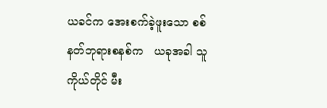ယခင်က ‌အေးစက်ခဲ့ဖူးသော စစ်နတ်ဘုရားစနစ်က   ယခုအခါ သူကိုယ်တိုင် မီး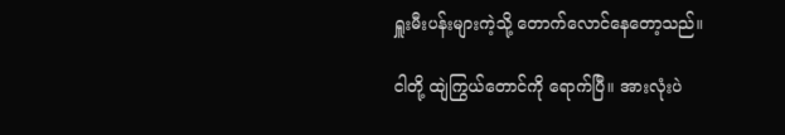ရှူးမီးပန်းများကဲ့သို့ တောက်လောင်နေတော့သည်။

ငါတို့ ထျဲကြွယ်တောင်ကို ရောက်ပြီ။ အားလုံးပဲ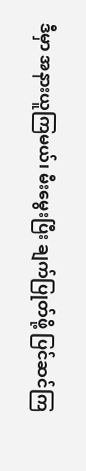ဒီမှာ အနားယူကြမယ်၊ မီးမွေးပြီး ချက်ပြုတ်ဖို့ ပြင်ဆင်ကြ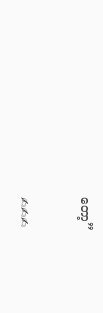တော့”


✍✍✍